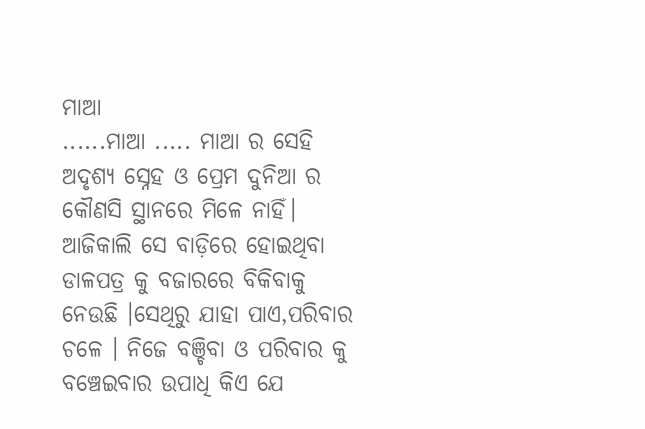ମାଆ
......ମାଆ ..... ମାଆ ର ସେହି ଅଦୃଶ୍ୟ ସ୍ନେହ ଓ ପ୍ରେମ ଦୁନିଆ ର କୌଣସି ସ୍ଥାନରେ ମିଳେ ନାହିଁ। ଆଜିକାଲି ସେ ବାଡ଼ିରେ ହୋଇଥିବା ଡାଳପତ୍ର କୁ ବଜାରରେ ବିକିବାକୁ ନେଉଛି ।ସେଥିରୁ ଯାହା ପାଏ,ପରିବାର ଚଳେ । ନିଜେ ବଞ୍ଚିବା ଓ ପରିବାର କୁ ବଞ୍ଚେଇବାର ଉପାଧି କିଏ ଯେ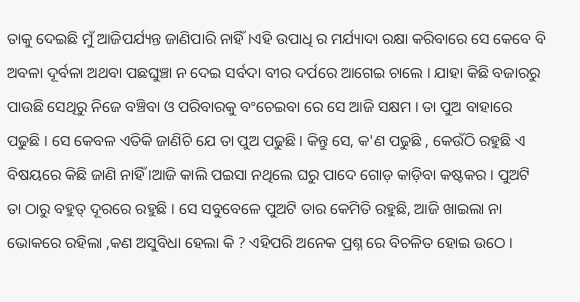ତାକୁ ଦେଇଛି ମୁଁ ଆଜିପର୍ଯ୍ୟନ୍ତ ଜାଣିପାରି ନାହିଁ ।ଏହି ଉପାଧି ର ମର୍ଯ୍ୟାଦା ରକ୍ଷା କରିବାରେ ସେ କେବେ ବି ଅବଳା ଦୂର୍ବଳା ଅଥବା ପଛଘୁଞ୍ଚା ନ ଦେଇ ସର୍ବଦା ବୀର ଦର୍ପରେ ଆଗେଇ ଚାଲେ । ଯାହା କିଛି ବଜାରରୁ ପାଉଛି ସେଥିରୁ ନିଜେ ବଞ୍ଚିବା ଓ ପରିବାରକୁ ବଂଚେଇବା ରେ ସେ ଆଜି ସକ୍ଷମ । ତା ପୁଅ ବାହାରେ ପଢୁଛି । ସେ କେବଳ ଏତିକି ଜାଣିଚି ଯେ ତା ପୁଅ ପଢୁଛି। କିନ୍ତୁ ସେ, କ'ଣ ପଢୁଛି , କେଉଁଠି ରହୁଛି ଏ ବିଷୟରେ କିଛି ଜାଣି ନାହିଁ ।ଆଜି କାଲି ପଇସା ନଥିଲେ ଘରୁ ପାଦେ ଗୋଡ଼ କାଡ଼ିବା କଷ୍ଟକର । ପୁଅଟି ତା ଠାରୁ ବହୁତ୍ ଦୂରରେ ରହୁଛି । ସେ ସବୁବେଳେ ପୁଅଟି ତାର କେମିତି ରହୁଛି, ଆଜି ଖାଇଲା ନା ଭୋକରେ ରହିଲା ,କଣ ଅସୁବିଧା ହେଲା କି ? ଏହିପରି ଅନେକ ପ୍ରଶ୍ନ ରେ ବିଚଳିତ ହୋଇ ଉଠେ ।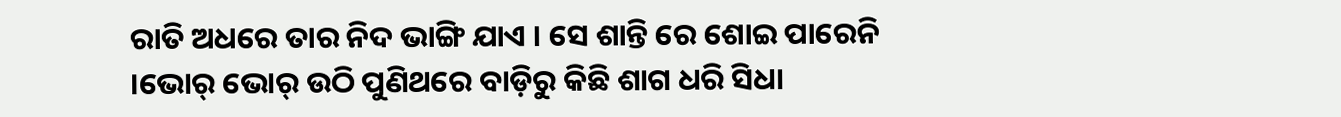ରାତି ଅଧରେ ତାର ନିଦ ଭାଙ୍ଗି ଯାଏ । ସେ ଶାନ୍ତି ରେ ଶୋଇ ପାରେନି ।ଭୋର୍ ଭୋର୍ ଉଠି ପୁଣିଥରେ ବାଡ଼ିରୁ କିଛି ଶାଗ ଧରି ସିଧା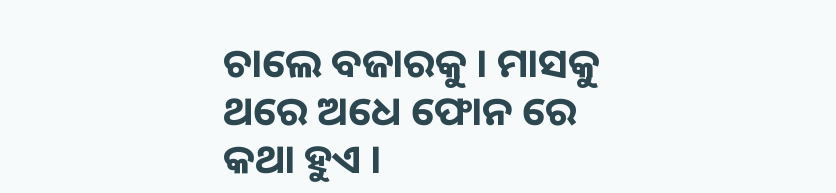ଚାଲେ ବଜାରକୁ । ମାସକୁ ଥରେ ଅଧେ ଫୋନ ରେ କଥା ହୁଏ ।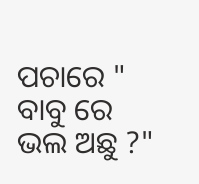ପଚାରେ " ବାବୁ ରେ ଭଲ ଅଛୁ ?"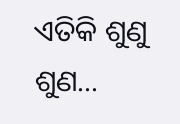ଏତିକି ଶୁଣୁ ଶୁଣ...